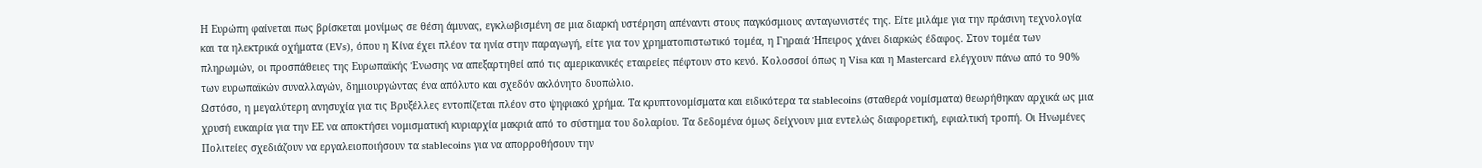Η Ευρώπη φαίνεται πως βρίσκεται μονίμως σε θέση άμυνας, εγκλωβισμένη σε μια διαρκή υστέρηση απέναντι στους παγκόσμιους ανταγωνιστές της. Είτε μιλάμε για την πράσινη τεχνολογία και τα ηλεκτρικά οχήματα (EVs), όπου η Κίνα έχει πλέον τα ηνία στην παραγωγή, είτε για τον χρηματοπιστωτικό τομέα, η Γηραιά Ήπειρος χάνει διαρκώς έδαφος. Στον τομέα των πληρωμών, οι προσπάθειες της Ευρωπαϊκής Ένωσης να απεξαρτηθεί από τις αμερικανικές εταιρείες πέφτουν στο κενό. Κολοσσοί όπως η Visa και η Mastercard ελέγχουν πάνω από το 90% των ευρωπαϊκών συναλλαγών, δημιουργώντας ένα απόλυτο και σχεδόν ακλόνητο δυοπώλιο.
Ωστόσο, η μεγαλύτερη ανησυχία για τις Βρυξέλλες εντοπίζεται πλέον στο ψηφιακό χρήμα. Τα κρυπτονομίσματα και ειδικότερα τα stablecoins (σταθερά νομίσματα) θεωρήθηκαν αρχικά ως μια χρυσή ευκαιρία για την ΕΕ να αποκτήσει νομισματική κυριαρχία μακριά από το σύστημα του δολαρίου. Τα δεδομένα όμως δείχνουν μια εντελώς διαφορετική, εφιαλτική τροπή. Οι Ηνωμένες Πολιτείες σχεδιάζουν να εργαλειοποιήσουν τα stablecoins για να απορροθήσουν την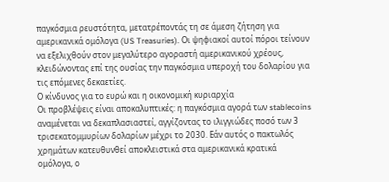παγκόσμια ρευστότητα, μετατρέποντάς τη σε άμεση ζήτηση για αμερικανικά ομόλογα (US Treasuries). Οι ψηφιακοί αυτοί πόροι τείνουν να εξελιχθούν στον μεγαλύτερο αγοραστή αμερικανικού χρέους, κλειδώνοντας επί της ουσίας την παγκόσμια υπεροχή του δολαρίου για τις επόμενες δεκαετίες.
Ο κίνδυνος για το ευρώ και η οικονομική κυριαρχία
Οι προβλέψεις είναι αποκαλυπτικές: η παγκόσμια αγορά των stablecoins αναμένεται να δεκαπλασιαστεί, αγγίζοντας το ιλιγγιώδες ποσό των 3 τρισεκατομμυρίων δολαρίων μέχρι το 2030. Εάν αυτός ο πακτωλός χρημάτων κατευθυνθεί αποκλειστικά στα αμερικανικά κρατικά ομόλογα, ο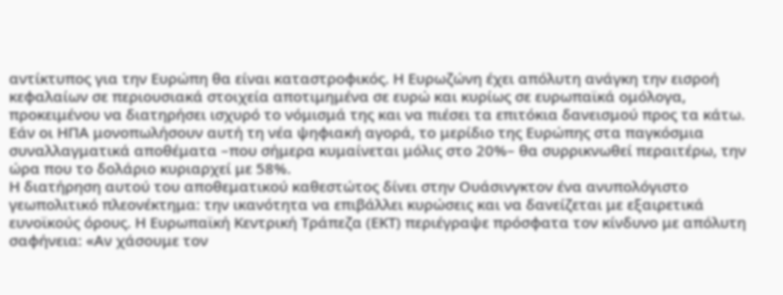αντίκτυπος για την Ευρώπη θα είναι καταστροφικός. Η Ευρωζώνη έχει απόλυτη ανάγκη την εισροή κεφαλαίων σε περιουσιακά στοιχεία αποτιμημένα σε ευρώ και κυρίως σε ευρωπαϊκά ομόλογα, προκειμένου να διατηρήσει ισχυρό το νόμισμά της και να πιέσει τα επιτόκια δανεισμού προς τα κάτω. Εάν οι ΗΠΑ μονοπωλήσουν αυτή τη νέα ψηφιακή αγορά, το μερίδιο της Ευρώπης στα παγκόσμια συναλλαγματικά αποθέματα –που σήμερα κυμαίνεται μόλις στο 20%– θα συρρικνωθεί περαιτέρω, την ώρα που το δολάριο κυριαρχεί με 58%.
Η διατήρηση αυτού του αποθεματικού καθεστώτος δίνει στην Ουάσινγκτον ένα ανυπολόγιστο γεωπολιτικό πλεονέκτημα: την ικανότητα να επιβάλλει κυρώσεις και να δανείζεται με εξαιρετικά ευνοϊκούς όρους. Η Ευρωπαϊκή Κεντρική Τράπεζα (ΕΚΤ) περιέγραψε πρόσφατα τον κίνδυνο με απόλυτη σαφήνεια: «Αν χάσουμε τον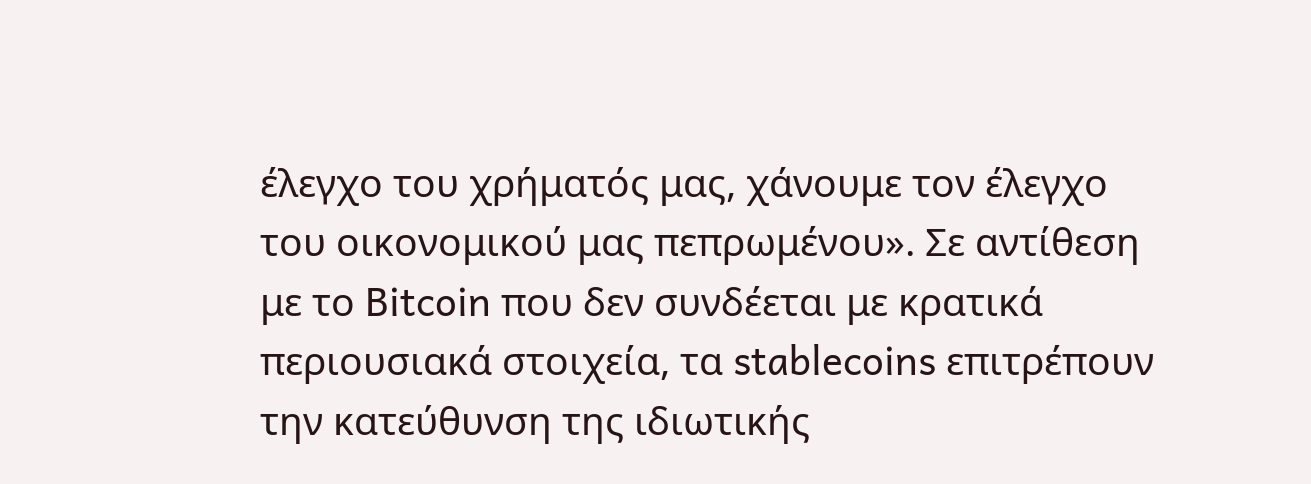έλεγχο του χρήματός μας, χάνουμε τον έλεγχο του οικονομικού μας πεπρωμένου». Σε αντίθεση με το Bitcoin που δεν συνδέεται με κρατικά περιουσιακά στοιχεία, τα stablecoins επιτρέπουν την κατεύθυνση της ιδιωτικής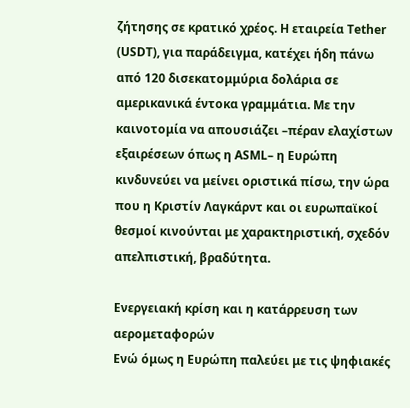ζήτησης σε κρατικό χρέος. Η εταιρεία Tether (USDT), για παράδειγμα, κατέχει ήδη πάνω από 120 δισεκατομμύρια δολάρια σε αμερικανικά έντοκα γραμμάτια. Με την καινοτομία να απουσιάζει –πέραν ελαχίστων εξαιρέσεων όπως η ASML– η Ευρώπη κινδυνεύει να μείνει οριστικά πίσω, την ώρα που η Κριστίν Λαγκάρντ και οι ευρωπαϊκοί θεσμοί κινούνται με χαρακτηριστική, σχεδόν απελπιστική, βραδύτητα.

Ενεργειακή κρίση και η κατάρρευση των αερομεταφορών
Ενώ όμως η Ευρώπη παλεύει με τις ψηφιακές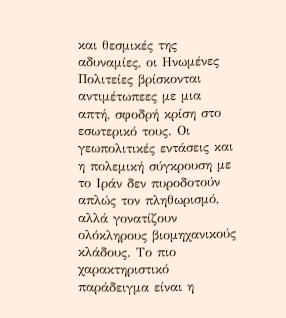και θεσμικές της αδυναμίες, οι Ηνωμένες Πολιτείες βρίσκονται αντιμέτωπεες με μια απτή, σφοδρή κρίση στο εσωτερικό τους. Οι γεωπολιτικές εντάσεις και η πολεμική σύγκρουση με το Ιράν δεν πυροδοτούν απλώς τον πληθωρισμό, αλλά γονατίζουν ολόκληρους βιομηχανικούς κλάδους. Το πιο χαρακτηριστικό παράδειγμα είναι η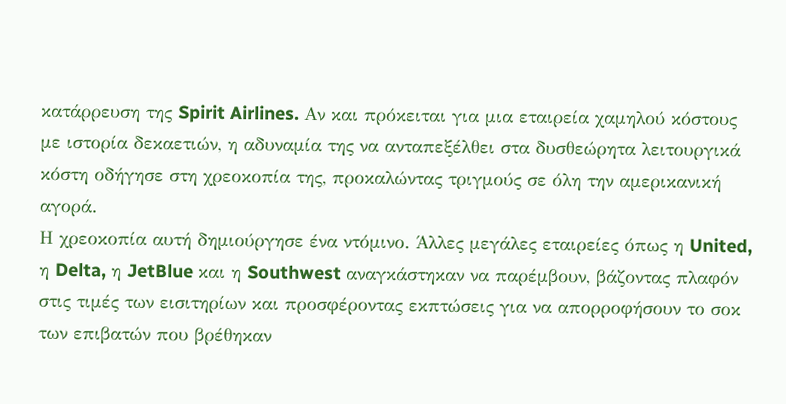κατάρρευση της Spirit Airlines. Αν και πρόκειται για μια εταιρεία χαμηλού κόστους με ιστορία δεκαετιών, η αδυναμία της να ανταπεξέλθει στα δυσθεώρητα λειτουργικά κόστη οδήγησε στη χρεοκοπία της, προκαλώντας τριγμούς σε όλη την αμερικανική αγορά.
Η χρεοκοπία αυτή δημιούργησε ένα ντόμινο. Άλλες μεγάλες εταιρείες όπως η United, η Delta, η JetBlue και η Southwest αναγκάστηκαν να παρέμβουν, βάζοντας πλαφόν στις τιμές των εισιτηρίων και προσφέροντας εκπτώσεις για να απορροφήσουν το σοκ των επιβατών που βρέθηκαν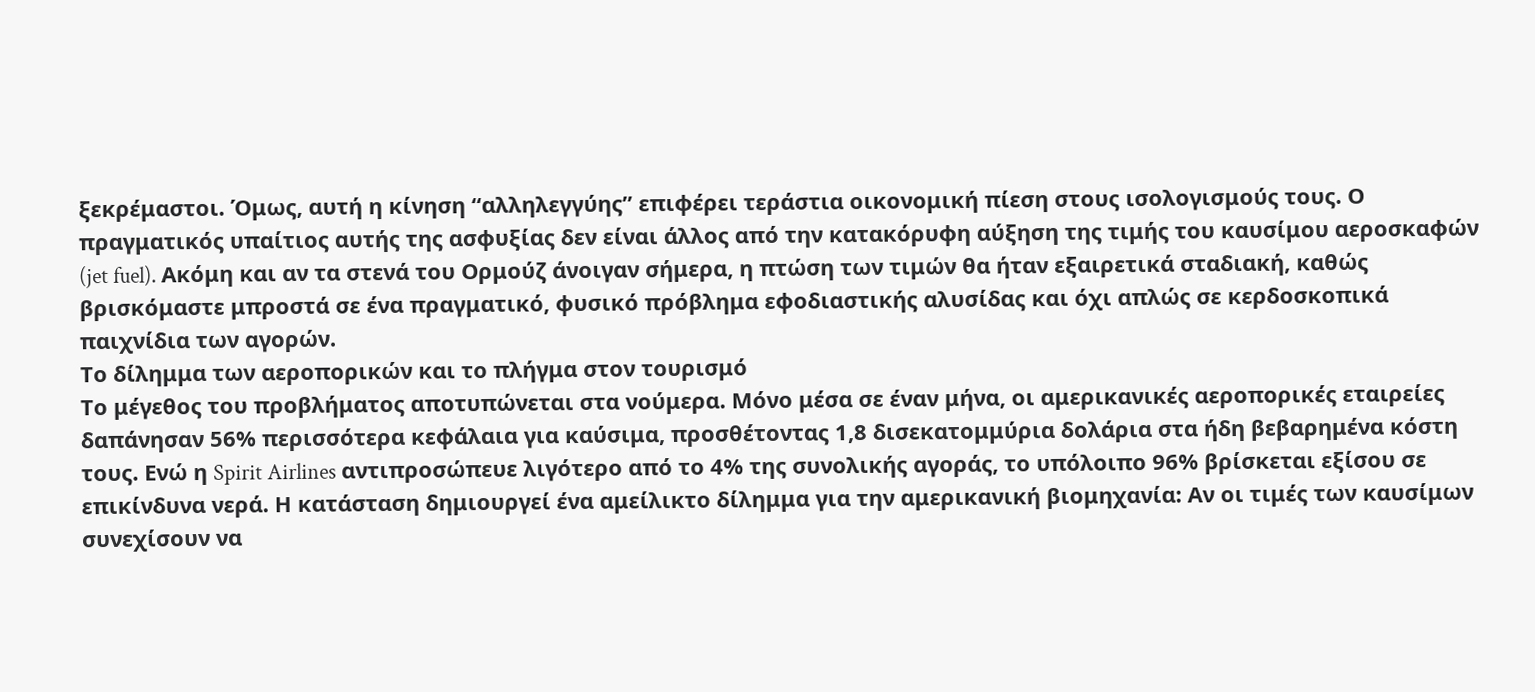ξεκρέμαστοι. Όμως, αυτή η κίνηση “αλληλεγγύης” επιφέρει τεράστια οικονομική πίεση στους ισολογισμούς τους. Ο πραγματικός υπαίτιος αυτής της ασφυξίας δεν είναι άλλος από την κατακόρυφη αύξηση της τιμής του καυσίμου αεροσκαφών (jet fuel). Ακόμη και αν τα στενά του Ορμούζ άνοιγαν σήμερα, η πτώση των τιμών θα ήταν εξαιρετικά σταδιακή, καθώς βρισκόμαστε μπροστά σε ένα πραγματικό, φυσικό πρόβλημα εφοδιαστικής αλυσίδας και όχι απλώς σε κερδοσκοπικά παιχνίδια των αγορών.
Το δίλημμα των αεροπορικών και το πλήγμα στον τουρισμό
Το μέγεθος του προβλήματος αποτυπώνεται στα νούμερα. Μόνο μέσα σε έναν μήνα, οι αμερικανικές αεροπορικές εταιρείες δαπάνησαν 56% περισσότερα κεφάλαια για καύσιμα, προσθέτοντας 1,8 δισεκατομμύρια δολάρια στα ήδη βεβαρημένα κόστη τους. Ενώ η Spirit Airlines αντιπροσώπευε λιγότερο από το 4% της συνολικής αγοράς, το υπόλοιπο 96% βρίσκεται εξίσου σε επικίνδυνα νερά. Η κατάσταση δημιουργεί ένα αμείλικτο δίλημμα για την αμερικανική βιομηχανία: Αν οι τιμές των καυσίμων συνεχίσουν να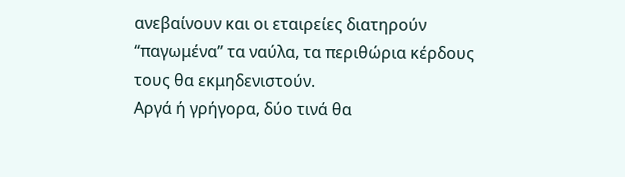ανεβαίνουν και οι εταιρείες διατηρούν “παγωμένα” τα ναύλα, τα περιθώρια κέρδους τους θα εκμηδενιστούν.
Αργά ή γρήγορα, δύο τινά θα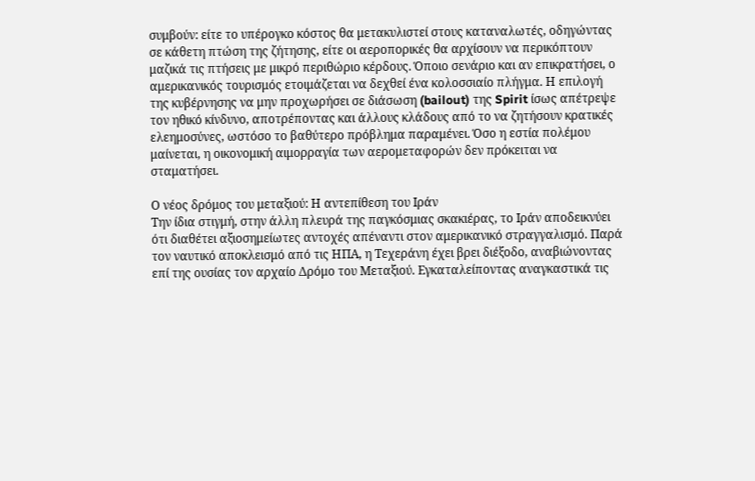συμβούν: είτε το υπέρογκο κόστος θα μετακυλιστεί στους καταναλωτές, οδηγώντας σε κάθετη πτώση της ζήτησης, είτε οι αεροπορικές θα αρχίσουν να περικόπτουν μαζικά τις πτήσεις με μικρό περιθώριο κέρδους. Όποιο σενάριο και αν επικρατήσει, ο αμερικανικός τουρισμός ετοιμάζεται να δεχθεί ένα κολοσσιαίο πλήγμα. Η επιλογή της κυβέρνησης να μην προχωρήσει σε διάσωση (bailout) της Spirit ίσως απέτρεψε τον ηθικό κίνδυνο, αποτρέποντας και άλλους κλάδους από το να ζητήσουν κρατικές ελεημοσύνες, ωστόσο το βαθύτερο πρόβλημα παραμένει. Όσο η εστία πολέμου μαίνεται, η οικονομική αιμορραγία των αερομεταφορών δεν πρόκειται να σταματήσει.

Ο νέος δρόμος του μεταξιού: Η αντεπίθεση του Ιράν
Την ίδια στιγμή, στην άλλη πλευρά της παγκόσμιας σκακιέρας, το Ιράν αποδεικνύει ότι διαθέτει αξιοσημείωτες αντοχές απέναντι στον αμερικανικό στραγγαλισμό. Παρά τον ναυτικό αποκλεισμό από τις ΗΠΑ, η Τεχεράνη έχει βρει διέξοδο, αναβιώνοντας επί της ουσίας τον αρχαίο Δρόμο του Μεταξιού. Εγκαταλείποντας αναγκαστικά τις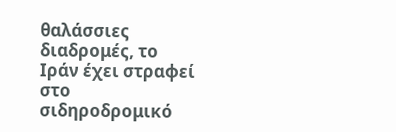θαλάσσιες διαδρομές, το Ιράν έχει στραφεί στο σιδηροδρομικό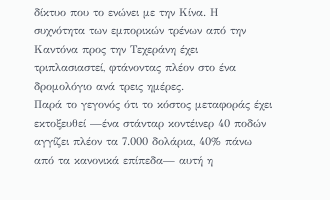δίκτυο που το ενώνει με την Κίνα. Η συχνότητα των εμπορικών τρένων από την Καντόνα προς την Τεχεράνη έχει τριπλασιαστεί, φτάνοντας πλέον στο ένα δρομολόγιο ανά τρεις ημέρες.
Παρά το γεγονός ότι το κόστος μεταφοράς έχει εκτοξευθεί —ένα στάνταρ κοντέινερ 40 ποδών αγγίζει πλέον τα 7.000 δολάρια, 40% πάνω από τα κανονικά επίπεδα— αυτή η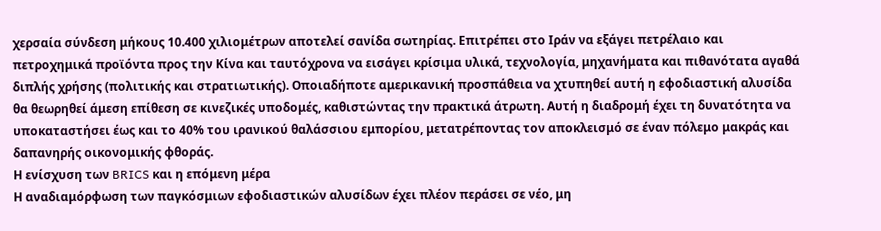χερσαία σύνδεση μήκους 10.400 χιλιομέτρων αποτελεί σανίδα σωτηρίας. Επιτρέπει στο Ιράν να εξάγει πετρέλαιο και πετροχημικά προϊόντα προς την Κίνα και ταυτόχρονα να εισάγει κρίσιμα υλικά, τεχνολογία, μηχανήματα και πιθανότατα αγαθά διπλής χρήσης (πολιτικής και στρατιωτικής). Οποιαδήποτε αμερικανική προσπάθεια να χτυπηθεί αυτή η εφοδιαστική αλυσίδα θα θεωρηθεί άμεση επίθεση σε κινεζικές υποδομές, καθιστώντας την πρακτικά άτρωτη. Αυτή η διαδρομή έχει τη δυνατότητα να υποκαταστήσει έως και το 40% του ιρανικού θαλάσσιου εμπορίου, μετατρέποντας τον αποκλεισμό σε έναν πόλεμο μακράς και δαπανηρής οικονομικής φθοράς.
Η ενίσχυση των BRICS και η επόμενη μέρα
Η αναδιαμόρφωση των παγκόσμιων εφοδιαστικών αλυσίδων έχει πλέον περάσει σε νέο, μη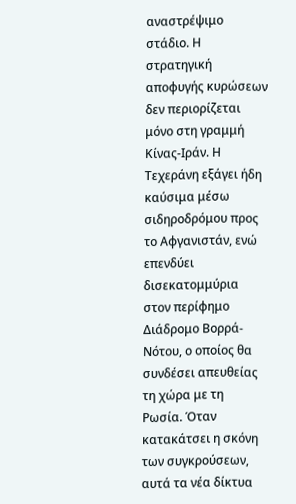αναστρέψιμο στάδιο. Η στρατηγική αποφυγής κυρώσεων δεν περιορίζεται μόνο στη γραμμή Κίνας-Ιράν. Η Τεχεράνη εξάγει ήδη καύσιμα μέσω σιδηροδρόμου προς το Αφγανιστάν, ενώ επενδύει δισεκατομμύρια στον περίφημο Διάδρομο Βορρά-Νότου, ο οποίος θα συνδέσει απευθείας τη χώρα με τη Ρωσία. Όταν κατακάτσει η σκόνη των συγκρούσεων, αυτά τα νέα δίκτυα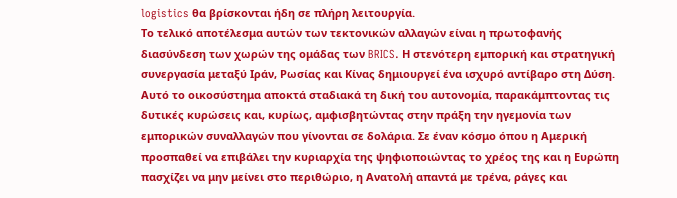logistics θα βρίσκονται ήδη σε πλήρη λειτουργία.
Το τελικό αποτέλεσμα αυτών των τεκτονικών αλλαγών είναι η πρωτοφανής διασύνδεση των χωρών της ομάδας των BRICS. Η στενότερη εμπορική και στρατηγική συνεργασία μεταξύ Ιράν, Ρωσίας και Κίνας δημιουργεί ένα ισχυρό αντίβαρο στη Δύση. Αυτό το οικοσύστημα αποκτά σταδιακά τη δική του αυτονομία, παρακάμπτοντας τις δυτικές κυρώσεις και, κυρίως, αμφισβητώντας στην πράξη την ηγεμονία των εμπορικών συναλλαγών που γίνονται σε δολάρια. Σε έναν κόσμο όπου η Αμερική προσπαθεί να επιβάλει την κυριαρχία της ψηφιοποιώντας το χρέος της και η Ευρώπη πασχίζει να μην μείνει στο περιθώριο, η Ανατολή απαντά με τρένα, ράγες και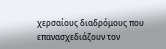χερσαίους διαδρόμους που επανασχεδιάζουν τον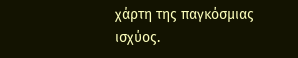χάρτη της παγκόσμιας ισχύος.